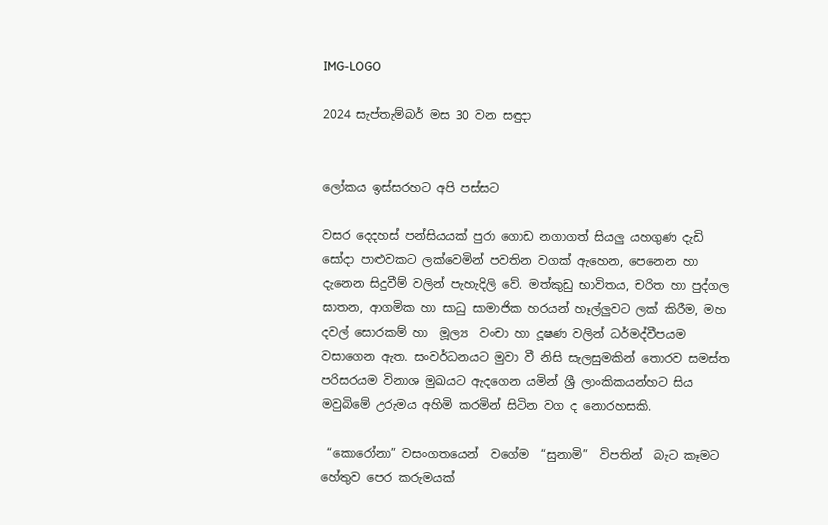IMG-LOGO

2024 සැප්තැම්බර් මස 30 වන සඳුදා


ලෝකය ඉස්සරහට අපි පස්සට

වසර දෙදහස් පන්සියයක් පුරා ගොඩ නගාගත් සියලු යහගුණ දැඩි සෝදා පාළුවකට ලක්වෙමින් පවතින වගක් ඇහෙන, පෙනෙන හා දැනෙන සිදුවීම් වලින් පැහැදිලි වේ. මත්කුඩු භාවිතය, චරිත හා පුද්ගල ඝාතන, ආගමික හා සාධු සාමාජික හරයන් හෑල්ලු‍වට ලක් කිරීම, මහ දවල් සොරකම් හා  මූල්‍ය  වංචා හා දූෂණ වලින් ධර්මද්වීපයම වසාගෙන ඇත. සංවර්ධනයට මුවා වී නිසි සැලසුමකින් තොරව සමස්ත පරිසරයම විනාශ මුඛයට ඇදගෙන යමින් ශ්‍රී ලාංකිකයන්හට සිය මවුබිමේ උරුමය අහිමි කරමින් සිටින වග ද නොරහසකි.

 “කොරෝනා” වසංගතයෙන්  වගේම  “සුනාමි”  විපතින්  බැට කෑමට හේතුව පෙර කරුමයක්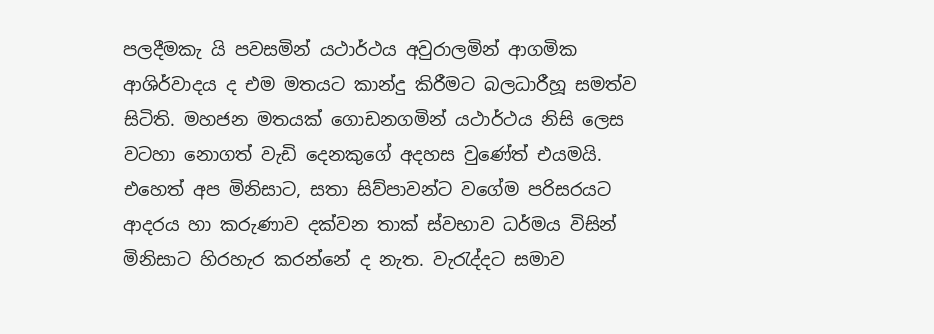පලදීමකැ යි පවසමින් යථාර්ථය අවුරාලමින් ආගමික ආශිර්වාදය ද එම මතයට කාන්දු කිරීමට බලධාරීහූ සමත්ව සිටිති. මහජන මතයක් ගොඩනගමින් යථාර්ථය නිසි ලෙස වටහා නොගත් වැඩි දෙනකුගේ අදහස වුණේත් එයමයි.  එහෙත් අප මිනිසාට, සතා සිව්පාවන්ට වගේම පරිසරයට ආදරය හා කරුණාව දක්වන තාක් ස්වභාව ධර්මය විසින්  මිනිසාට හිරහැර කරන්නේ ද නැත. වැරැද්දට සමාව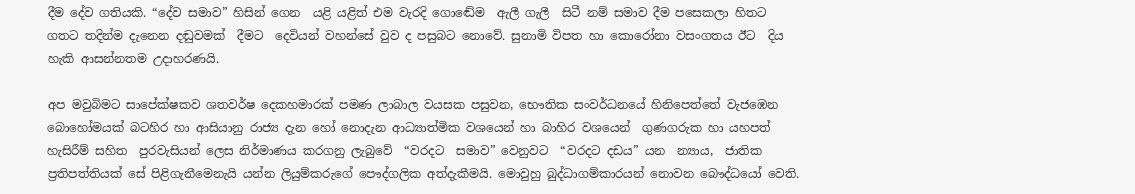දීම දේව ගතියකි. “දේව සමාව” හිසින් ගෙන  යළි යළිත් එම වැරදි ගොඬේම  ඇලී ගැලී  සිටී නම් සමාව දීම පසෙකලා හිතට ගතට තදින්ම දැනෙන දඬුවමක්  දීමට  දෙවියන් වහන්සේ වුව ද පසුබට නොවේ. සුනාමි විපත හා කොරෝනා වසංගතය ඊට  දිය හැකි ආසන්නතම උදාහරණයි.

අප මවුබිමට සාපේක්ෂකව ශතවර්ෂ දෙකහමාරක් පමණ ලාබාල වයසක පසුවන, භෞතික සංවර්ධනයේ හිනිපෙත්තේ වැජඹෙන බොහෝමයක් බටහිර හා ආසියානු රාජ්‍ය දැන හෝ නොදැන ආධ්‍යාත්මික වශයෙන් හා බාහිර වශයෙන්  ගුණගරුක හා යහපත් හැසිරීම් සහිත  පුරවැසියන් ලෙස නිර්මාණය කරගනු ලැබුවේ  “වරදට  සමාව” වෙනුවට  “වරදට දඩය” යන  න්‍යාය,  ජාතික ප්‍රතිපත්තියක් සේ පිළිගැනීමෙනැයි යන්න ලියුම්කරුගේ පෞද්ගලික අත්දැකීමයි. මොවුහු බුද්ධාගම්කාරයන් නොවන බෞද්ධයෝ වෙති.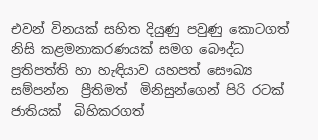එවන් විනයක් සහිත දියුණු පවුණු කොටගත් නිසි කළමනාකරණයක් සමග බෞද්ධ ප්‍රතිපත්ති හා හැඳියාව යහපත් සෞඛ්‍ය සම්පන්න  ප්‍රීතිමත්  මිනිසුන්ගෙන් පිරි රටක් ජාතියක්  බිහිකරගත්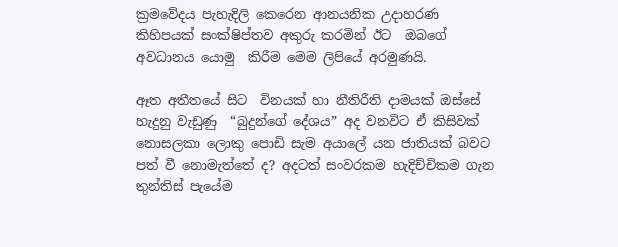ක්‍රමවේදය පැහැදිලි කෙරෙන ආනයනික උදාහරණ කිහිපයක් සංක්ෂිප්තව අකුරු කරමින් ඊට  ඔබගේ අවධානය යොමු  කිරීම මෙම ලිපියේ අරමුණයි.

ඈත අතීතයේ සිට  විනයක් හා නීතිරීති දාමයක් ඔස්සේ හැදුනු වැඩුණු  “බුදුන්ගේ දේශය” අද වනවිට ඒ කිසිවක් නොසලකා ලොකු පොඩි සැම අයාලේ යන ජාතියක් බවට පත් වී නොමැත්තේ ද? අදටත් සංවරකම හැදිච්චිකම ගැන තුන්තිස් පැයේම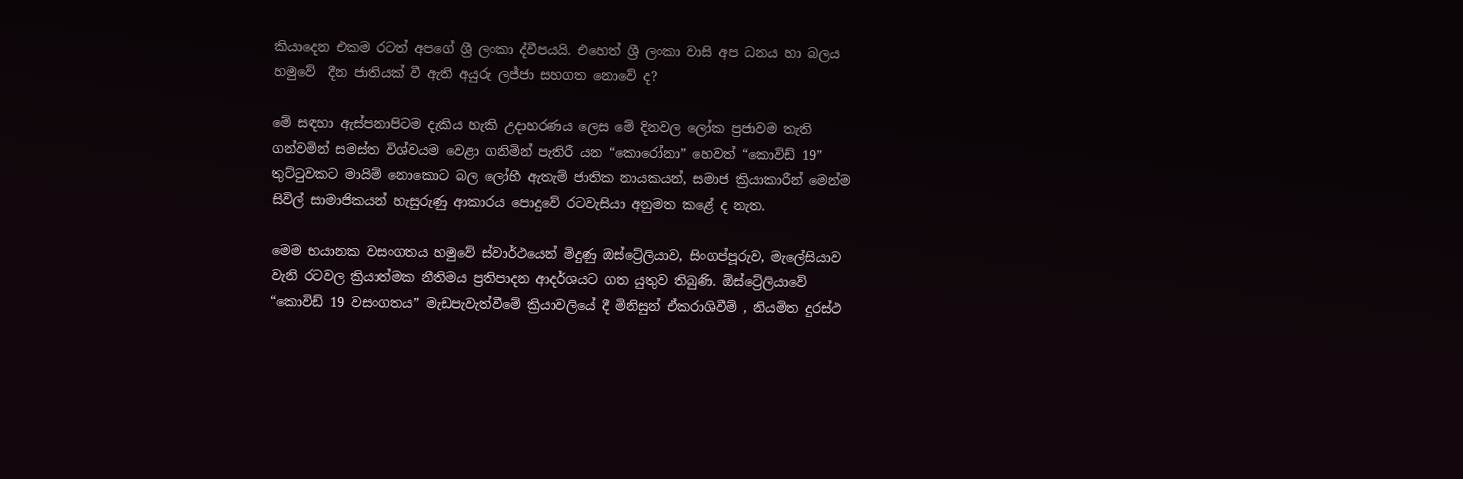කියාදෙන එකම රටත් අපගේ ශ්‍රී ලංකා ද්වීපයයි. එහෙත් ශ්‍රී ලංකා වාසි අප ධනය හා බලය හමුවේ  දීන ජාතියක් වී ඇති අයුරු ලජ්ජා සහගත නොවේ ද?

මේ සඳහා ඇස්පනාපිටම දැකිය හැකි උදාහරණය ලෙස මේ දිනවල ලෝක ප්‍රජාවම තැති ගන්වමින් සමස්ත විශ්වයම වෙළා ගනිමින් පැතිරී යන “කොරෝනා” හෙවත් “කොවිඩ් 19” තුට්ටුවකට මායිම් නොකොට බල ලෝභී ඇතැම් ජාතික නායකයන්, සමාජ ක්‍රියාකාරීන් මෙන්ම  සිවිල් සාමාජිකයන් හැසුරුණු ආකාරය පොදුවේ රටවැසියා අනුමත කළේ ද නැත.

මෙම භයානක වසංගතය හමුවේ ස්වාර්ථයෙන් මිදුණු ඔස්ට්‍රේලියාව, සිංගප්පූරුව, මැලේසියාව වැනි රටවල ක්‍රියාත්මක නීතිමය ප්‍රතිපාදන ආදර්ශයට ගත යුතුව තිබුණි. ඕස්ට්‍රේලියාවේ “කොවිඩ් 19 වසංගතය” මැඩපැවැත්වීමේ ක්‍රියාවලියේ දී මිනිසුන් ඒකරාශිවීම් , නියමිත දුරස්ථ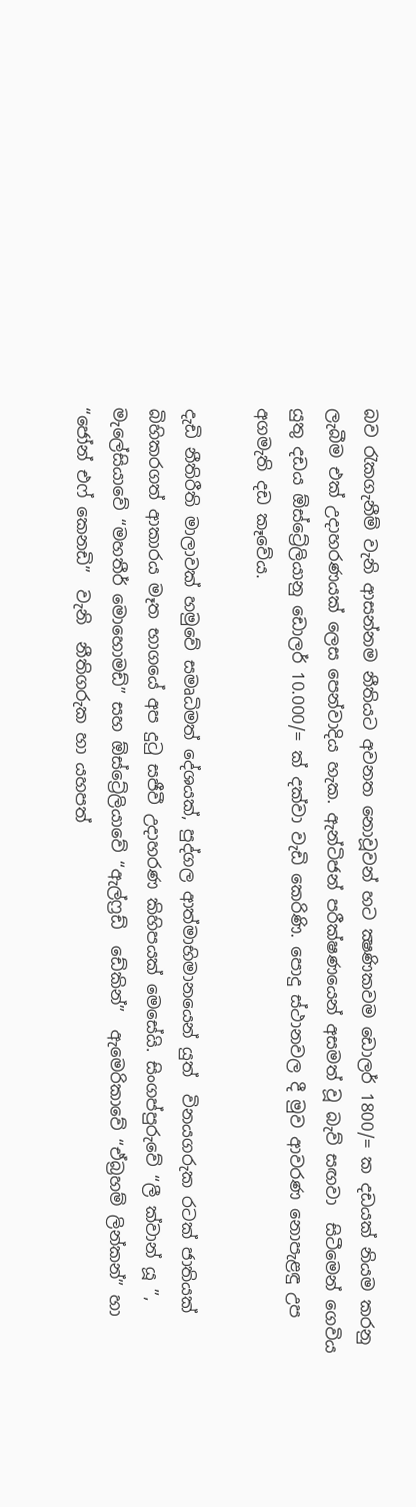බව රැකගැනීම් වැනි ආසන්නම නීතියට අවනත නොවූවන් හට ක්‍ෂණිකවම ඩොලර් 1800/= ක දඩයක් නියම කරනු ලැබීම එක් උදාහරණයක් ලෙස පෙන්වාදිය හැක. ඇන්ටිජන් පරීක්ෂණයෙන් අසමත් වූ බැව් සඟවා  සිටීමෙන් ගෙවිය යුතු දඩය ඕස්ට්‍රේලියානු ඩොලර් 10.000/= ක් දක්වා වැඩි කෙරිණි. පොදු ස්ථානවල දී මුව ආවරණ නොපැළඳු උප අගමැති දඩ කෑවේය.

දැඩි නීතිරීති මාලාවක් හමුවේ සමෘධිමත් දේශයක්, පුද්ගල ආත්මාභිමානයෙන් යුත්  විනයගරුක රටක් ජාතියක් බිහිකරගත් ආකාරය මෑත භාගයේ අප දුටු සජීවී උදාහරණ කිහිපයක් මෙසේයි. සිංගප්පුරුවේ “ලී ක්වාන් යූ ”, මැලේසියාවේ “මහතීර් මොහොමඩ්” සහ ඕස්ට්‍රේලියාවේ “ඇල්ෆ්‍රඩ්  ඩේකින්”  ඇමෙරිකාවේ “ඒබ්‍රහම් ලින්කන්” හා “ජෝන් එෆ් කෙනඩි”  වැනි  නීතිගරුක හා යහපත්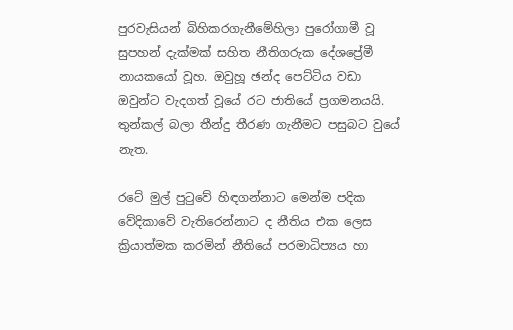පුරවැසියන් බිහිකරගැනීමේහිලා පුරෝගාමී වූ  සුපහන් දැක්මක් සහිත නීතිගරුක දේශප්‍රේමී නායකයෝ වූහ. ඔවුහූ ඡන්ද පෙට්ටිය වඩා ඔවුන්ට වැදගත් වූයේ රට ජාතියේ ප්‍රගමනයයි. තුන්කල් බලා තීන්දු තීරණ ගැනීමට පසුබට වුයේ නැත.

රටේ මුල් පුටුවේ හිඳගන්නාට මෙන්ම පදික වේදිකාවේ වැතිරෙන්නාට ද නීතිය එක ලෙස ක්‍රියාත්මක කරමින් නීතියේ පරමාධිප්‍යය හා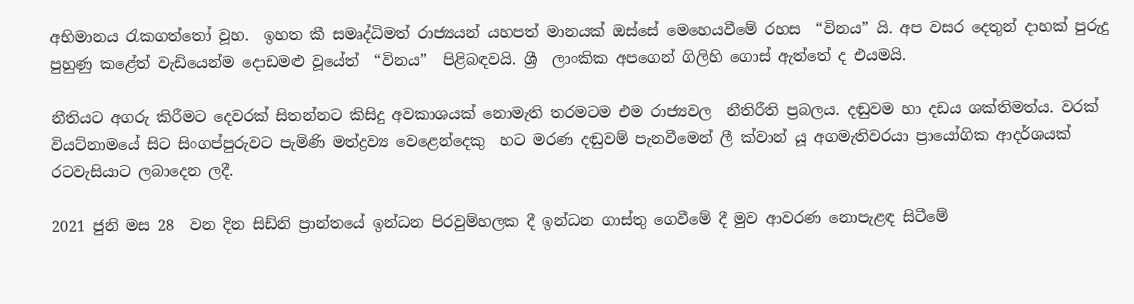අභිමානය රැකගත්තෝ වූහ.  ඉහත කී සමෘද්ධිමත් රාජ්‍යයන් යහපත් මානයක් ඔස්සේ මෙහෙයවීමේ රහස  “විනය” යි. අප වසර දෙතුන් දාහක් පුරුදු පුහුණු කළේත් වැඩියෙන්ම දොඩමළු වූයේත්  “විනය”  පිළිබඳවයි. ශ්‍රී  ලාංකික අපගෙන් ගිලිහි ගොස් ඇත්තේ ද එයමයි.

නීතියට අගරු කිරීමට දෙවරක් සිතන්නට කිසිදු අවකාශයක් නොමැති තරමටම එම රාජ්‍යවල  නීතිරීති ප්‍රබලය. දඬුවම හා දඩය ශක්තිමත්ය. වරක් වියට්නාමයේ සිට සිංගප්පුරුවට පැමිණි මත්ද්‍රව්‍ය වෙළෙන්දෙකු  හට මරණ දඬුවම් පැනවීමෙන් ලී ක්වාන් යූ අගමැතිවරයා ප්‍රායෝගික ආදර්ශයක් රටවැසියාට ලබාදෙන ලදී.

2021 ජුනි මස 28  වන දින සිඩ්නි ප්‍රාන්තයේ ඉන්ධන පිරවුම්හලක දී ඉන්ධන ගාස්තු ගෙවීමේ දී මුව ආවරණ නොපැළඳ සිටීමේ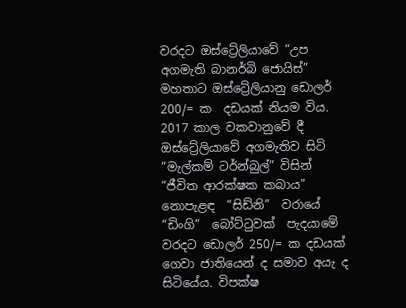වරදට ඔස්ට්‍රේලියාවේ “උප අගමැති බානර්බි ජොයිස්” මහතාට ඔස්ට්‍රේලියානු ඩොලර් 200/= ක  දඩයක් නියම විය.  2017 කාල වකවානුවේ දී ඔස්ට්‍රේලියාවේ අගමැතිව සිටි “මැල්කම් ටර්න්බුල්” විසින්  “ජීවිත ආරක්ෂක කබාය”  නොපැළඳ  “සිඩ්නි”  වරායේ  “ඩිංගි”  බෝට්ටුවක්  පැදයාමේ වරදට ඩොලර් 250/= ක දඩයක් ගෙවා ජාතියෙන් ද සමාව අයැ ද සිටියේය. විපක්ෂ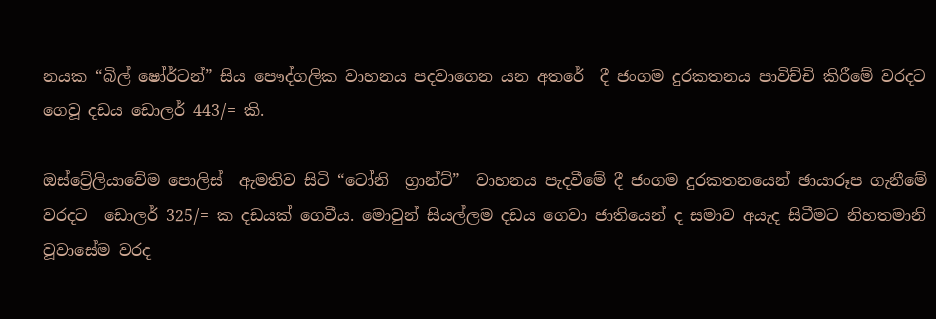නයක “බිල් ෂෝර්ටන්” සිය පෞද්ගලික වාහනය පදවාගෙන යන අතරේ  දී ජංගම දුරකතනය පාවිච්චි කිරීමේ වරදට ගෙවූ දඩය ඩොලර් 443/= කි.

ඔස්ට්‍රේලියාවේම පොලිස්  ඇමතිව සිටි “ටෝනි  ග්‍රාන්ට්”  වාහනය පැදවීමේ දී ජංගම දුරකතනයෙන් ඡායාරූප ගැනීමේ වරදට  ඩොලර් 325/= ක දඩයක් ගෙවීය. මොවුන් සියල්ලම දඩය ගෙවා ජාතියෙන් ද සමාව අයැද සිටීමට නිහතමානි වූවාසේම වරද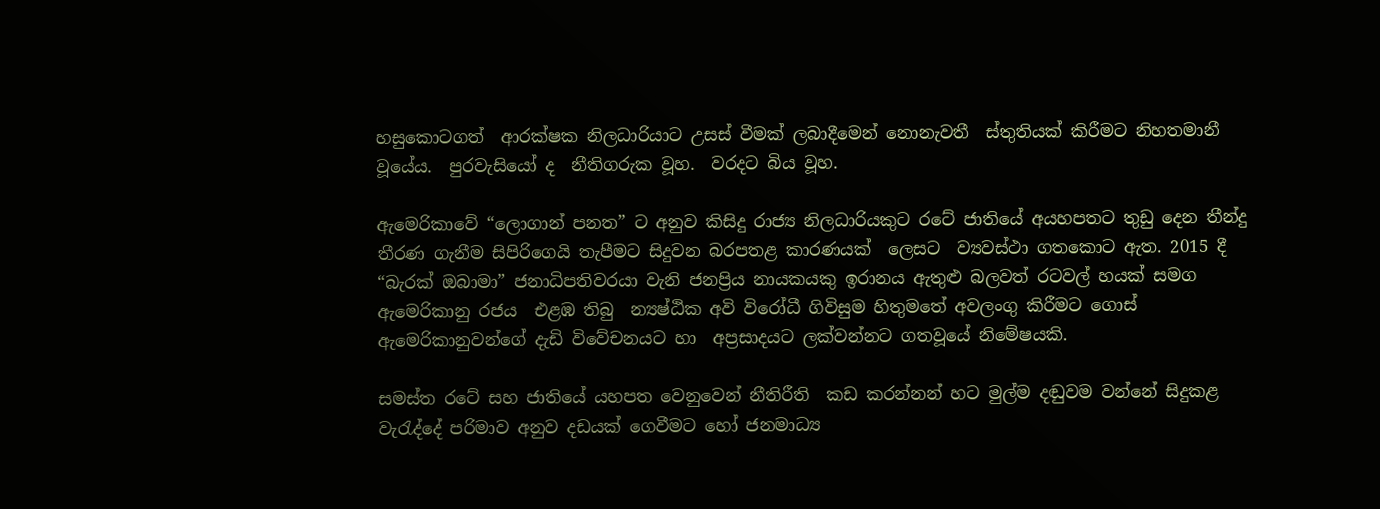හසුකොටගත්  ආරක්ෂක නිලධාරියාට උසස් වීමක් ලබාදීමෙන් නොනැවතී  ස්තුතියක් කිරීමට නිහතමානී වූයේය.  පුරවැසියෝ ද  නීතිගරුක වූහ.  වරදට බිය වූහ.

ඇමෙරිකාවේ “ලොගාන් පනත” ට අනුව කිසිදු රාජ්‍ය නිලධාරියකුට රටේ ජාතියේ අයහපතට තුඩු දෙන තීන්දු  තීරණ ගැනීම සිපිරිගෙයි තැපීමට සිදුවන බරපතළ කාරණයක්  ලෙසට  ව්‍යවස්ථා ගතකොට ඇත. 2015 දී “බැරක් ඔබාමා” ජනාධිපතිවරයා වැනි ජනප්‍රිය නායකයකු ඉරානය ඇතුළු බලවත් රටවල් හයක් සමග ඇමෙරිකානු රජය  එළඹ තිබු  න්‍යෂ්ඨික අවි විරෝධී ගිවිසුම හිතුමතේ අවලංගු කිරීමට ගොස් ඇමෙරිකානුවන්ගේ දැඩි විවේචනයට හා  අප්‍රසාදයට ලක්වන්නට ගතවූයේ නිමේෂයකි.

සමස්ත රටේ සහ ජාතියේ යහපත වෙනුවෙන් නීතිරීති  කඩ කරන්නන් හට මුල්ම දඬුවම වන්නේ සිදුකළ වැරැද්දේ පරිමාව අනුව දඩයක් ගෙවීමට හෝ ජනමාධ්‍ය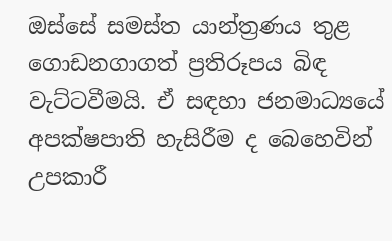ඔස්සේ සමස්ත යාන්ත්‍රණය තුළ ගොඩනගාගත් ප්‍රතිරූපය බිඳ වැට්ටවීමයි. ඒ සඳහා ජනමාධ්‍යයේ  අපක්ෂපාති හැසිරීම ද බෙහෙවින් උපකාරී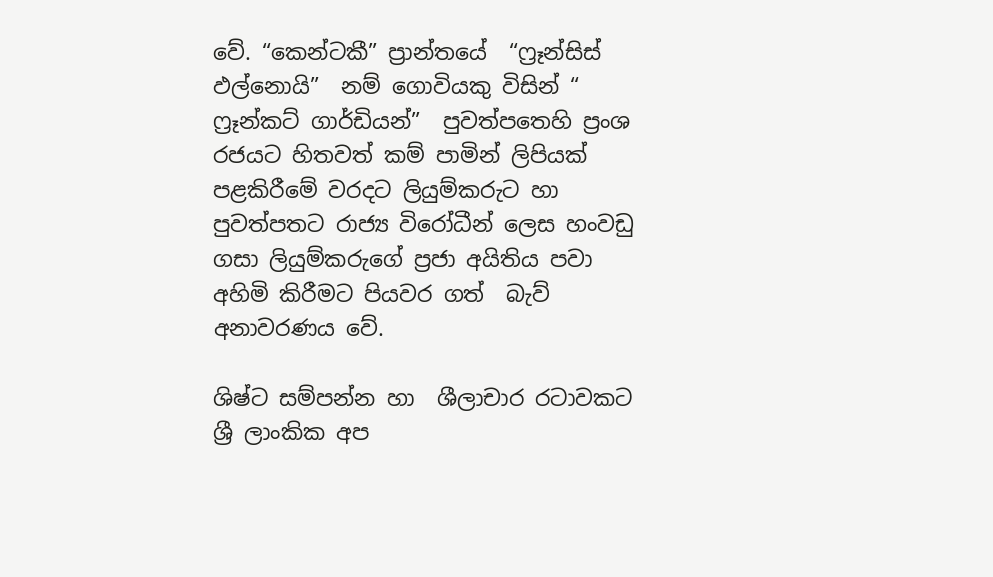වේ. “කෙන්ටකී” ප්‍රාන්තයේ  “ෆ්‍රෑන්සිස් ඵල්නොයි”  නම් ගොවියකු විසින් “ ෆ්‍රෑන්කට් ගාර්ඩියන්”  පුවත්පතෙහි ප්‍රංශ රජයට හිතවත් කම් පාමින් ලිපියක් පළකිරීමේ වරදට ලියුම්කරුට හා පුවත්පතට රාජ්‍ය විරෝධීන් ලෙස හංවඩු ගසා ලියුම්කරුගේ ප්‍රජා අයිතිය පවා අහිමි කිරීමට පියවර ගත්  බැව්  අනාවරණය වේ.

ශිෂ්ට සම්පන්න හා  ශීලාචාර රටාවකට ශ්‍රී ලාංකික අප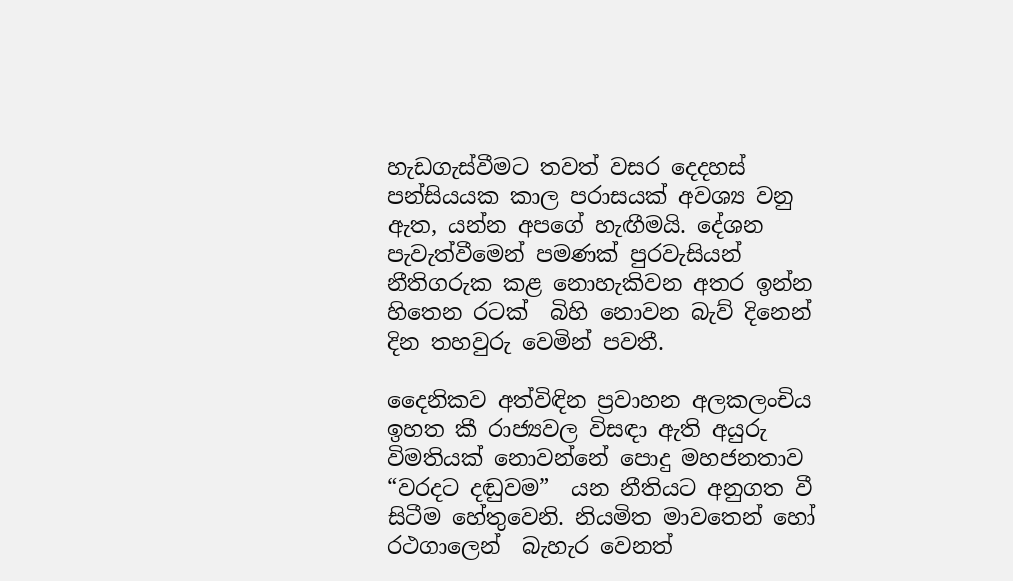හැඩගැස්වීමට තවත් වසර දෙදහස් පන්සියයක කාල පරාසයක් අවශ්‍ය වනු ඇත, යන්න අපගේ හැඟීමයි. දේශන  පැවැත්වීමෙන් පමණක් පුරවැසියන් නීතිගරුක කළ නොහැකිවන අතර ඉන්න හිතෙන රටක්  බිහි නොවන බැව් දිනෙන් දින තහවුරු වෙමින් පවතී.

දෛනිකව අත්විඳින ප්‍රවාහන අලකලංචිය ඉහත කී රාජ්‍යවල විසඳා ඇති අයුරු විමතියක් නොවන්නේ පොදු මහජනතාව “වරදට දඬුවම”  යන නීතියට අනුගත වී සිටීම හේතුවෙනි. නියමිත මාවතෙන් හෝ රථගාලෙන්  බැහැර වෙනත්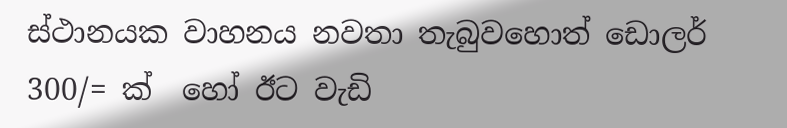ස්ථානයක වාහනය නවතා තැබුවහොත් ඩොලර් 300/= ක්  හෝ ඊට වැඩි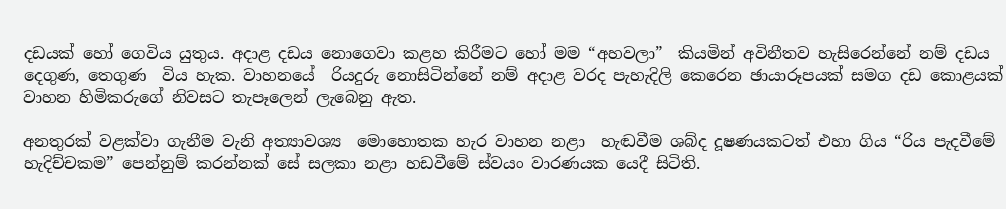දඩයක් හෝ ගෙවිය යුතුය. අදාළ දඩය නොගෙවා කළහ කිරීමට හෝ මම “අහවලා”  කියමින් අවිනීතව හැසිරෙන්නේ නම් දඩය දෙගුණ, තෙගුණ  විය හැක. වාහනයේ  රියදුරු නොසිටින්නේ නම් අදාළ වරද පැහැදිලි කෙරෙන ඡායාරූපයක් සමග දඩ කොළයක් වාහන හිමිකරුගේ නිවසට තැපෑලෙන් ලැබෙනු ඇත.

අනතුරක් වළක්වා ගැනීම වැනි අත්‍යාවශ්‍ය  මොහොතක හැර වාහන නළා  හැඬවීම ශබ්ද දූෂණයකටත් එහා ගිය “රිය පැදවීමේ හැදිච්චකම” පෙන්නුම් කරන්නක් සේ සලකා නළා හඩවීමේ ස්වයං වාරණයක යෙදී සිටිති.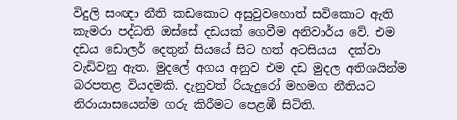විදුලි සංඥා නීති කඩකොට අසුවුවහොත් සවිකොට ඇති කැමරා පද්ධති ඔස්සේ දඩයක් ගෙවීම අනිවාර්ය වේ. එම දඩය ඩොලර් දෙතුන් සියයේ සිට හත් අටසියය  දක්වා වැඩිවනු ඇත. මුදලේ අගය අනුව එම දඩ මුදල අතිශයින්ම බරපතළ වියදමකි. දැනුවත් රියැදුරෝ මහමග නීතියට නිරායාසයෙන්ම ගරු කිරීමට පෙළඹී සිටිති.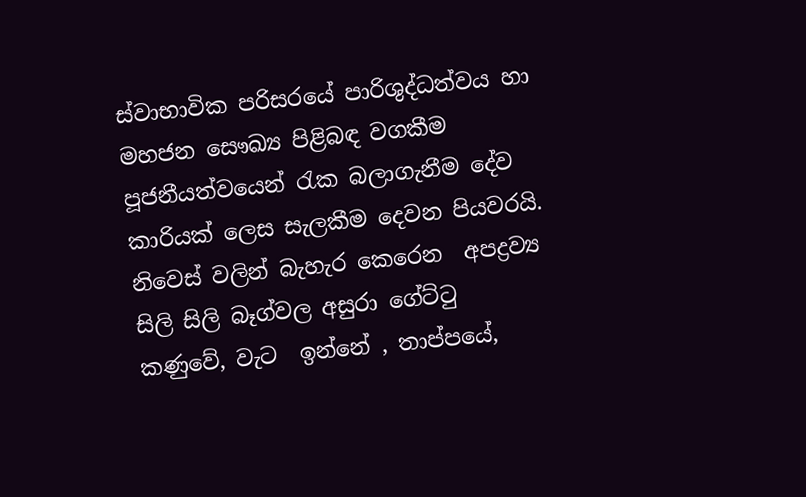ස්වාභාවික පරිසරයේ පාරිශුද්ධත්වය හා මහජන සෞඛ්‍ය පිළිබඳ වගකීම  පූජනීයත්වයෙන් රැක බලාගැනීම දේව කාරියක් ලෙස සැලකීම දෙවන පියවරයි. නිවෙස් වලින් බැහැර කෙරෙන  අපද්‍රව්‍ය  සිලි සිලි බෑග්වල අසුරා ගේට්ටු  කණුවේ, වැට  ඉන්නේ , තාප්පයේ,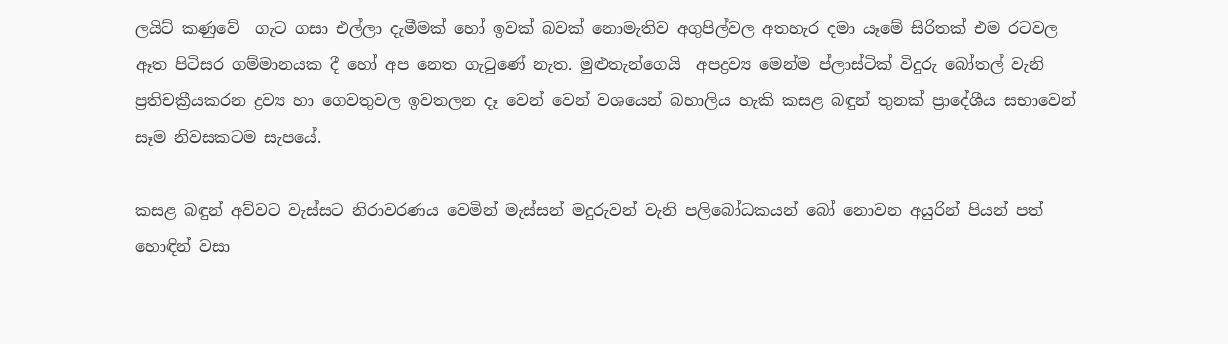ලයිට් කණුවේ  ගැට ගසා එල්ලා දැමීමක් හෝ ඉවක් බවක් නොමැතිව අගුපිල්වල අතහැර දමා යෑමේ සිරිතක් එම රටවල ඈත පිටිසර ගම්මානයක දී හෝ අප නෙත ගැටුණේ නැත. මුළුතැන්ගෙයි  අපද්‍රව්‍ය මෙන්ම ප්ලාස්ටික් විදුරු බෝතල් වැනි ප්‍රතිචක්‍රීයකරන ද්‍රව්‍ය හා ගෙවතුවල ඉවතලන දෑ වෙන් වෙන් වශයෙන් බහාලිය හැකි කසළ බඳුන් තුනක් ප්‍රාදේශීය සභාවෙන් සෑම නිවසකටම සැපයේ.

කසළ බඳුන් අව්වට වැස්සට නිරාවරණය වෙමින් මැස්සන් මදුරුවන් වැනි පලිබෝධකයන් බෝ නොවන අයුරින් පියන් පත් හොඳින් වසා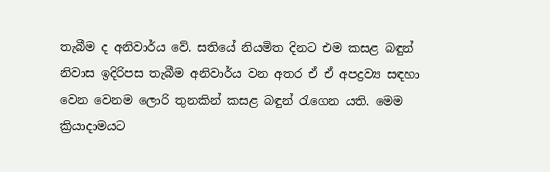තැබීම ද අනිවාර්ය වේ. සතියේ නියමිත දිනට එම කසළ බඳුන් නිවාස ඉදිරිපස තැබීම අනිවාර්ය වන අතර ඒ ඒ අපද්‍රව්‍ය සඳහා වෙන වෙනම ලොරි තුනකින් කසළ බඳුන් රැගෙන යති. මෙම ක්‍රියාදාමයට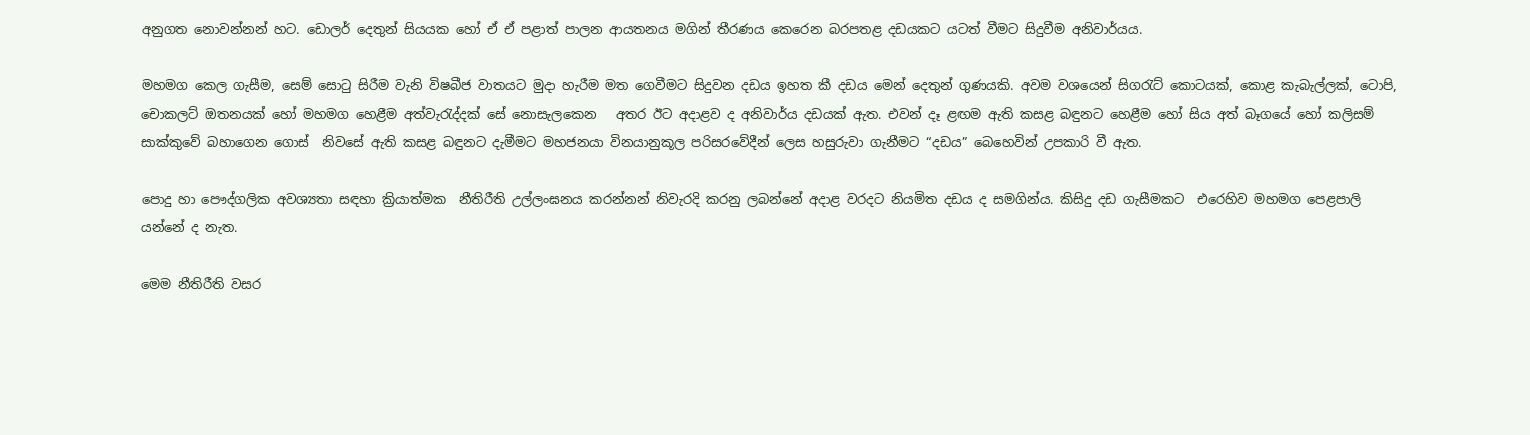අනුගත නොවන්නන් හට. ඩොලර් දෙතුන් සියයක හෝ ඒ ඒ පළාත් පාලන ආයතනය මගින් තීරණය කෙරෙන බරපතළ දඩයකට යටත් වීමට සිදුවීම අනිවාර්යය.

මහමග කෙල ගැසීම, සෙම් සොටු සිරීම වැනි විෂබීජ වාතයට මුදා හැරීම මත ගෙවීමට සිදුවන දඩය ඉහත කී දඩය මෙන් දෙතුන් ගුණයකි. අවම වශයෙන් සිගරැට් කොටයක්, කොළ කැබැල්ලක්, ටොපි, චොකලට් ඔතනයක් හෝ මහමග හෙළීම අත්වැරැද්දක් සේ නොසැලකෙන   අතර ඊට අදාළව ද අනිවාර්ය දඩයක් ඇත. එවන් දෑ ළඟම ඇති කසළ බඳුනට හෙළීම හෝ සිය අත් බෑගයේ හෝ කලිසම් සාක්කුවේ බහාගෙන ගොස්  නිවසේ ඇති කසළ බඳුනට දැමීමට මහජනයා විනයානුකූල පරිසරවේදීන් ලෙස හසුරුවා ගැනීමට “දඩය” බෙහෙවින් උපකාරි වී ඇත.

පොදු හා පෞද්ගලික අවශ්‍යතා සඳහා ක්‍රියාත්මක  නීතිරීති උල්ලංඝනය කරන්නන් නිවැරදි කරනු ලබන්නේ අදාළ වරදට නියමිත දඩය ද සමගින්ය. කිසිදු දඩ ගැසීමකට  එරෙහිව මහමග පෙළපාලි යන්නේ ද නැත.

මෙම නීතිරීති වසර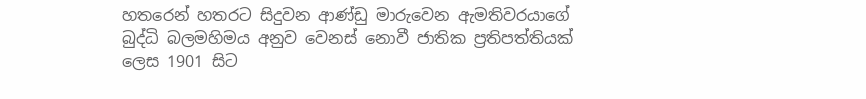හතරෙන් හතරට සිදුවන ආණ්ඩු මාරුවෙන ඇමතිවරයාගේ බුද්ධි බලමහිමය අනුව වෙනස් නොවී ජාතික ප්‍රතිපත්තියක් ලෙස 1901 සිට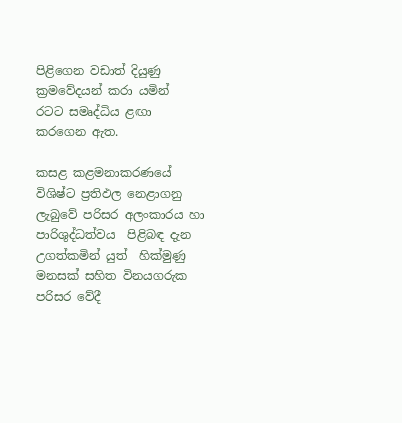පිළිගෙන වඩාත් දියුණු ක්‍රමවේදයන් කරා යමින්  රටට සමෘද්ධිය ළඟා කරගෙන ඇත.

කසළ කළමනාකරණයේ විශිෂ්ට ප්‍රතිඵල නෙළාගනු ලැබුවේ පරිසර අලංකාරය හා පාරිශුද්ධත්වය  පිළිබඳ දැන උගත්කමින් යුත්  හික්මුණු මනසක් සහිත විනයගරුක පරිසර වේදී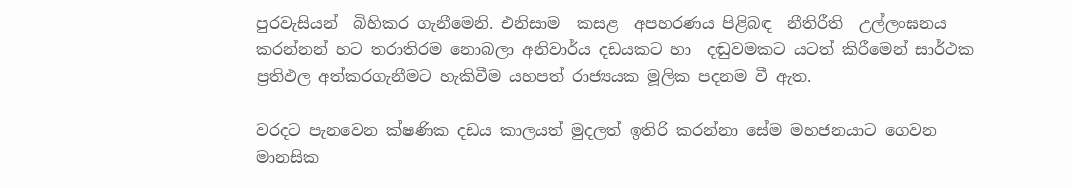පුරවැසියන්  බිහිකර ගැනීමෙනි. එනිසාම  කසළ  අපහරණය පිළිබඳ  නීතිරීති  උල්ලංඝනය කරන්නන් හට තරාතිරම නොබලා අනිවාර්ය දඩයකට හා  දඬුවමකට යටත් කිරීමෙන් සාර්ථක ප්‍රතිඵල අත්කරගැනීමට හැකිවීම යහපත් රාජ්‍යයක මූලික පදනම වී ඇත.

වරදට පැනවෙන ක්ෂණික දඩය කාලයත් මුදලත් ඉතිරි කරන්නා සේම මහජනයාට ගෙවන මානසික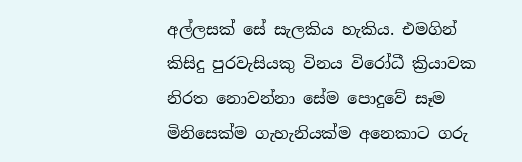අල්ලසක් සේ සැලකිය හැකිය. එමගින්  කිසිදු පුරවැසියකු විනය විරෝධී ක්‍රියාවක නිරත නොවන්නා සේම පොදුවේ සෑම මිනිසෙක්ම ගැහැනියක්ම අනෙකාට ගරු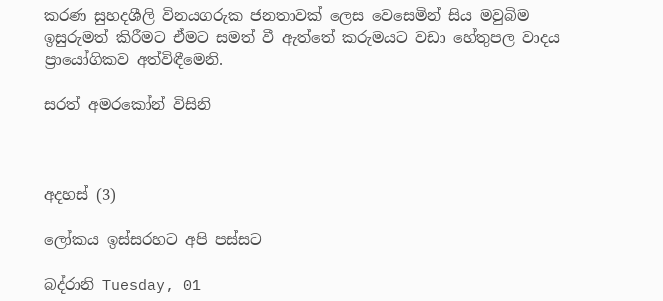කරණ සුහදශීලි විනයගරුක ජනතාවක් ලෙස වෙසෙමින් සිය මවුබිම ඉසුරුමත් කිරීමට ඒමට සමත් වී ඇත්තේ කරුමයට වඩා හේතුපල වාදය ප්‍රායෝගිකව අත්විඳීමෙනි.

සරත් අමරකෝන් විසිනි



අදහස් (3)

ලෝකය ඉස්සරහට අපි පස්සට

බද්රානි Tuesday, 01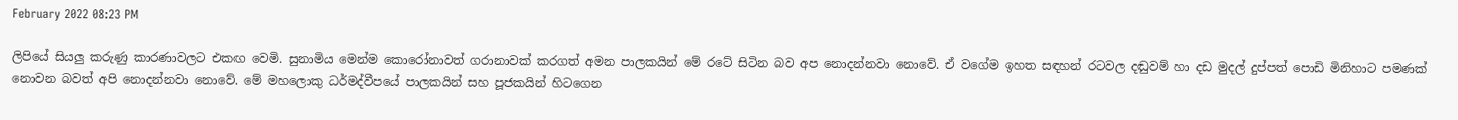February 2022 08:23 PM

ලිපියේ සියලු කරුණු කාරණාවලට එකඟ වෙමි. සුනාමිය මෙන්ම කොරෝනාවත් ගරානාවක් කරගත් අමන පාලකයින් මේ රටේ සිටින බව අප නොදන්නවා නොවේ. ඒ වගේම ඉහත සඳහන් රටවල දඬුවම් හා දඩ මුදල් දුප්පත් පොඩි මිනිහාට පමණක් නොවන බවත් අපි නොදන්නවා නොවේ. මේ මහලොකු ධර්මද්වීපයේ පාලකයින් සහ පූජකයින් හිටගෙන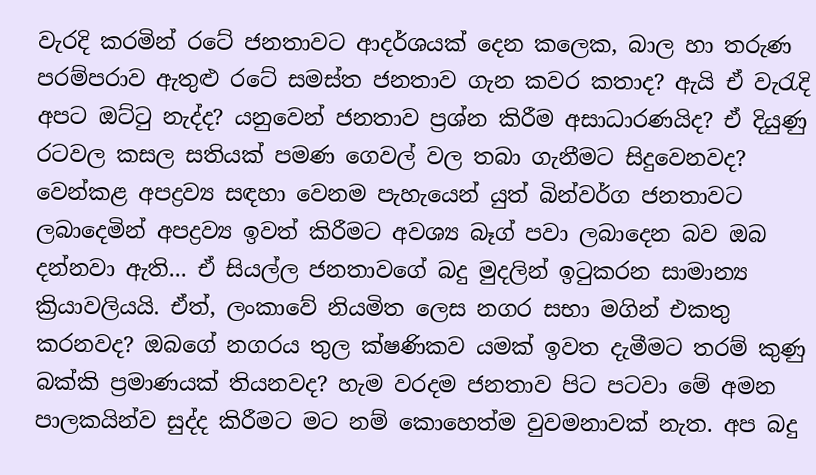වැරදි කරමින් රටේ ජනතාවට ආදර්ශයක් දෙන කලෙක, බාල හා තරුණ පරම්පරාව ඇතුළු රටේ සමස්ත ජනතාව ගැන කවර කතාද? ඇයි ඒ වැරැදි අපට ඔට්ටු නැද්ද? යනුවෙන් ජනතාව ප්‍රශ්න කිරීම අසාධාරණයිද? ඒ දියුණු රටවල කසල සතියක් පමණ ගෙවල් වල තබා ගැනීමට සිදුවෙනවද? වෙන්කළ අපද්‍රව්‍ය සඳහා වෙනම පැහැයෙන් යුත් බින්වර්ග ජනතාවට ලබාදෙමින් අපද්‍රව්‍ය ඉවත් කිරීමට අවශ්‍ය බෑග් පවා ලබාදෙන බව ඔබ දන්නවා ඇති... ඒ සියල්ල ජනතාවගේ බදු මුදලින් ඉටුකරන සාමාන්‍ය ක්‍රියාවලියයි. ඒත්, ලංකාවේ නියමිත ලෙස නගර සභා මගින් එකතු කරනවද? ඔබගේ නගරය තුල ක්ෂණිකව යමක් ඉවත දැමීමට තරම් කුණු බක්කි ප්‍රමාණයක් තියනවද? හැම වරදම ජනතාව පිට පටවා මේ අමන පාලකයින්ව සුද්ද කිරීමට මට නම් කොහෙත්ම වුවමනාවක් නැත. අප බදු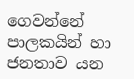ගෙවන්නේ පාලකයින් හා ජනතාව යන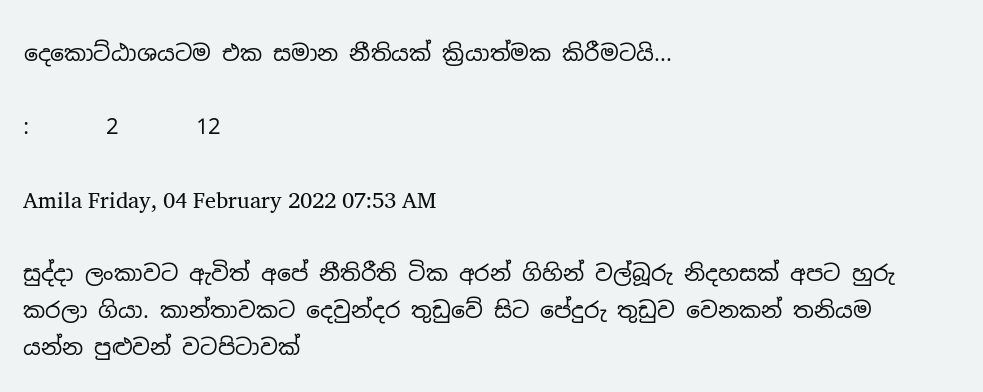දෙකොට්ඨාශයටම එක සමාන නීතියක් ක්‍රියාත්මක කිරීමටයි...

:       2       12

Amila Friday, 04 February 2022 07:53 AM

සුද්දා ලංකාවට ඇවිත් අපේ නීතිරීති ටික අරන් ගිහින් වල්බූරු නිදහසක් අපට හුරු කරලා ගියා. කාන්තාවකට දෙවුන්දර තුඩුවේ සිට පේදුරු තුඩුව වෙනකන් තනියම යන්න පුළුවන් වටපිටාවක්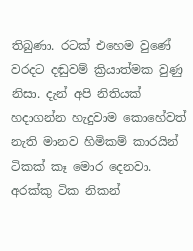තිබුණා. රටක් එහෙම වුණේ වරදට දඬුවම් ක්‍රියාත්මක වුණු නිසා. දැන් අපි නිතියක් හදාගන්න හැදුවාම කොහේවත් නැති මානව හිමිකම් කාරයින් ටිකක් කෑ මොර දෙනවා. අරක්කු ටික නිකන්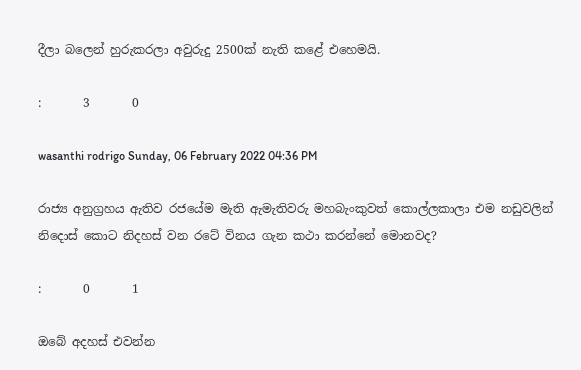දීලා බලෙන් හුරුකරලා අවුරුදු 2500ක් නැති කළේ එහෙමයි.

:       3       0

wasanthi rodrigo Sunday, 06 February 2022 04:36 PM

රාජ්‍ය අනුග්‍රහය ඇතිව රජයේම මැති ඇමැතිවරු මහබැංකුවත් කොල්ලකාලා එම නඩුවලින් නිදොස් කොට නිදහස් වන රටේ විනය ගැන කථා කරන්නේ මොනවද?

:       0       1

ඔබේ අදහස් එවන්න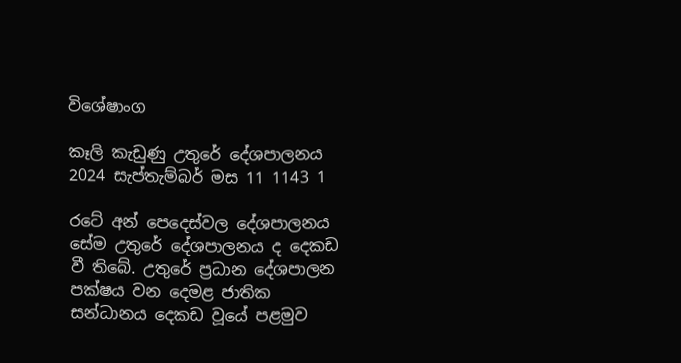විශේෂාංග

කෑලි කැඩුණු උතුරේ දේශපාලනය
2024 සැප්තැම්බර් මස 11 1143 1

රටේ අන් පෙදෙස්වල දේශපාලනය සේම උතුරේ දේශපාලනය ද දෙකඩ වී තිබේ. උතුරේ ප්‍රධාන දේශපාලන පක්ෂය වන දෙමළ ජාතික සන්ධානය දෙකඩ වූයේ පළමුව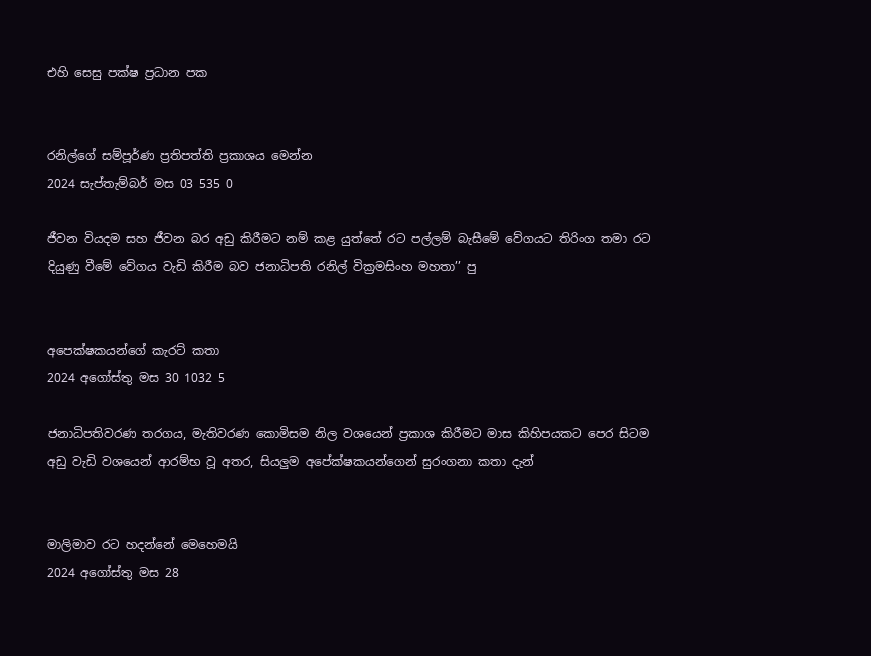එහි සෙසු පක්ෂ ප්‍රධාන පක


රනිල්ගේ සම්පූර්ණ ප්‍රතිපත්ති ප්‍රකාශය මෙන්න
2024 සැප්තැම්බර් මස 03 535 0

ජීවන වියදම සහ ජීවන බර අඩු කිරීමට නම් කළ යුත්තේ රට පල්ලම් බැසීමේ වේගයට තිරිංග තමා රට දියුණු වීමේ වේගය වැඩි කිරීම බව ජනාධිපති රනිල් වික්‍රමසිංහ මහතා’’ පු


අපෙක්ෂකයන්ගේ කැරට් කතා
2024 අගෝස්තු මස 30 1032 5

ජනාධිපතිවරණ තරගය, මැතිවරණ කොමිසම නිල වශයෙන් ප්‍රකාශ කිරීමට මාස කිහිපයකට පෙර සිටම අඩු වැඩි වශයෙන් ආරම්භ වූ අතර, සියලුම අපේක්ෂකයන්ගෙන් සුරංගනා කතා දැන්


මාලිමාව රට හදන්නේ මෙහෙමයි
2024 අගෝස්තු මස 28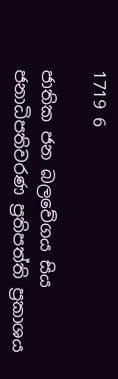1719 6

ජාතික ජන බලවේගය සිය ජනාධිපතිවරණ ප්‍රතිපත්ති ප්‍රකාශය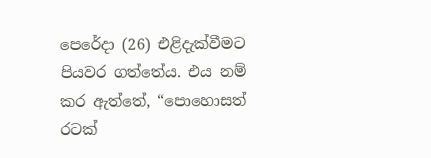පෙරේදා (26) එළිදැක්වීමට පියවර ගත්තේය. එය නම් කර ඇත්තේ, “පොහොසත් රටක්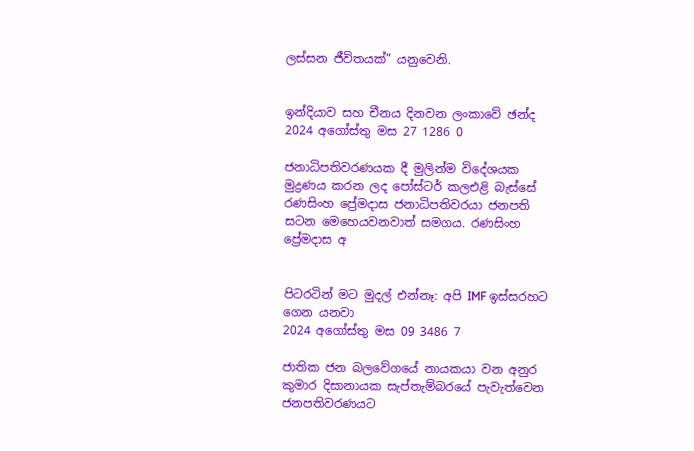ලස්සන ජීවිතයක්” යනුවෙනි.


ඉන්දියාව සහ චීනය දිනවන ලංකාවේ ඡන්ද
2024 අගෝස්තු මස 27 1286 0

ජනාධිපතිවරණයක දී මුලින්ම විදේශයක මුද්‍රණය කරන ලද පෝස්ටර් කලඑළි බැස්සේ රණසිංහ ප්‍රේමදාස ජනාධිපතිවරයා ජනපති සටන මෙහෙයවනවාත් සමගය. රණසිංහ ප්‍රේමදාස අ


පිටරටින් මට මුදල් එන්නෑ: අපි IMF ඉස්සරහට ගෙන යනවා
2024 අගෝස්තු මස 09 3486 7

ජාතික ජන බලවේගයේ නායකයා වන අනුර කුමාර දිසානායක සැප්තැම්බරයේ පැවැත්වෙන ජනපතිවරණයට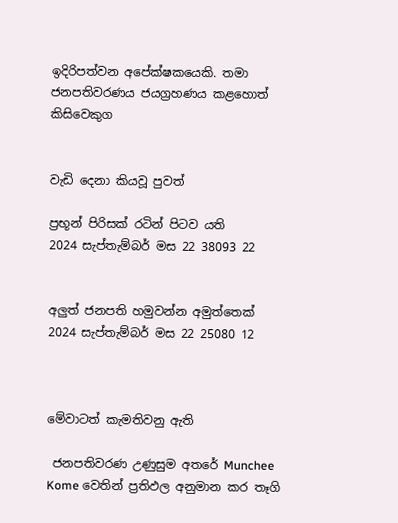ඉදිරිපත්වන අපේක්ෂකයෙකි. තමා ජනපතිවරණය ජයග්‍රහණය කළහොත් කිසිවෙකුග


වැඩි දෙනා කියවූ පුවත්

ප්‍රභූන් පිරිසක් රටින් පිටව යති
2024 සැප්තැම්බර් මස 22 38093 22


අලුත් ජනපති හමුවන්න අමුත්තෙක්
2024 සැප්තැම්බර් මස 22 25080 12



මේවාටත් කැමතිවනු ඇති

 ජනපතිවරණ උණුසුම අතරේ Munchee Kome වෙතින් ප්‍රතිඵල අනුමාන කර තෑගි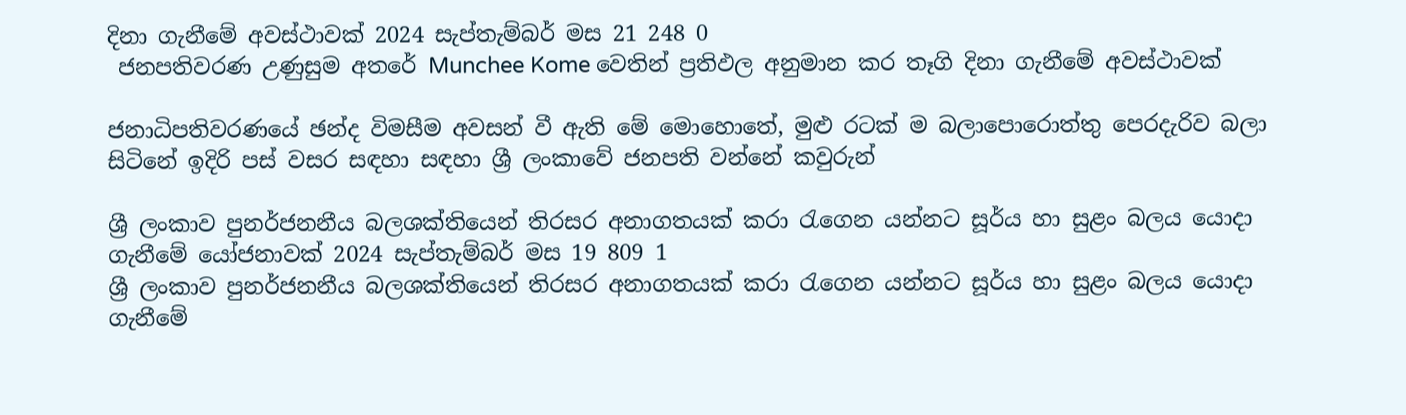දිනා ගැනීමේ අවස්ථාවක් 2024 සැප්තැම්බර් මස 21 248 0
 ජනපතිවරණ උණුසුම අතරේ Munchee Kome වෙතින් ප්‍රතිඵල අනුමාන කර තෑගි දිනා ගැනීමේ අවස්ථාවක්

ජනාධිපතිවරණයේ ඡන්ද විමසීම අවසන් වී ඇති මේ මොහොතේ, මුළු රටක් ම බලාපොරොත්තු පෙරදැරිව බලා සිටිනේ ඉදිරි පස් වසර සඳහා සඳහා ශ්‍රී ලංකාවේ ජනපති වන්නේ කවුරුන්

ශ්‍රී ලංකාව පුනර්ජනනීය බලශක්තියෙන් තිරසර අනාගතයක් කරා රැගෙන යන්නට සූර්ය හා සුළං බලය යොදා ගැනීමේ යෝජනාවක් 2024 සැප්තැම්බර් මස 19 809 1
ශ්‍රී ලංකාව පුනර්ජනනීය බලශක්තියෙන් තිරසර අනාගතයක් කරා රැගෙන යන්නට සූර්ය හා සුළං බලය යොදා ගැනීමේ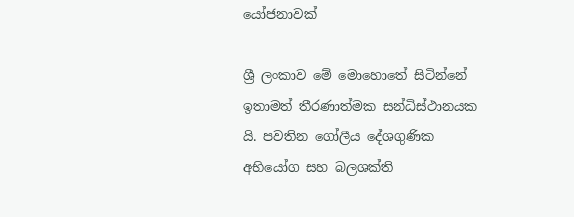යෝජනාවක්

ශ්‍රී ලංකාව මේ මොහොතේ සිටින්නේ ඉතාමත් තීරණාත්මක සන්ධිස්ථානයක යි. පවතින ගෝලීය දේශගුණික අභියෝග සහ බලශක්ති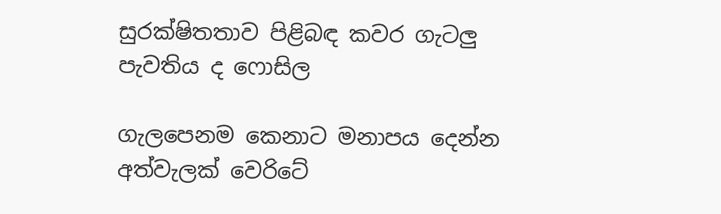සුරක්ෂිතතාව පිළිබඳ කවර ගැටලු පැවතිය ද ෆොසිල

ගැලපෙනම කෙනාට මනාපය දෙන්න අත්වැලක් වෙරිටේ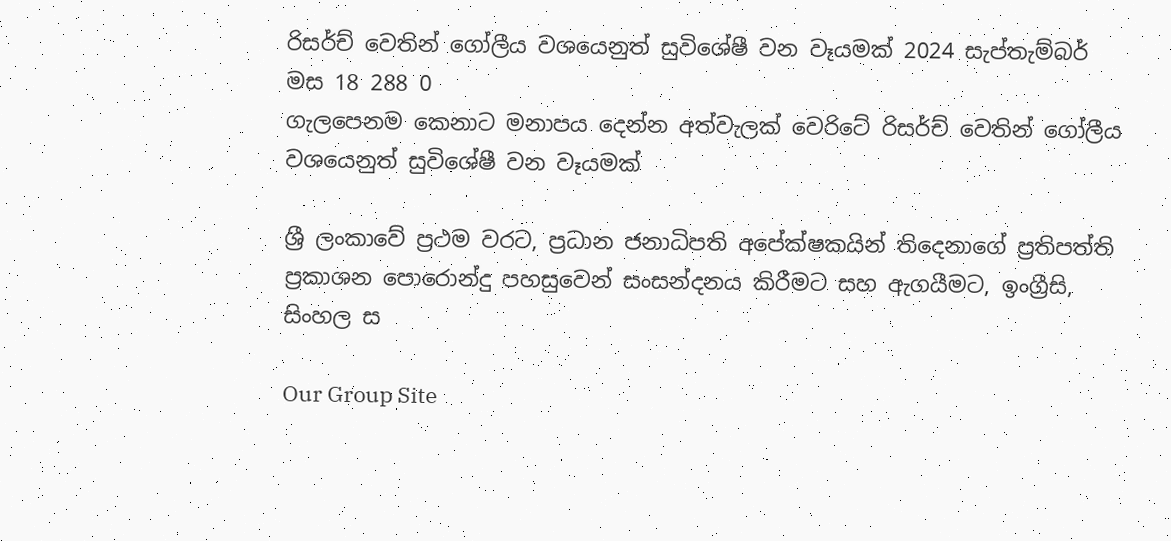රිසර්ච් වෙතින් ගෝලීය වශයෙනුත් සුවිශේෂී වන වෑයමක් 2024 සැප්තැම්බර් මස 18 288 0
ගැලපෙනම කෙනාට මනාපය දෙන්න අත්වැලක් වෙරිටේ රිසර්ච් වෙතින් ගෝලීය වශයෙනුත් සුවිශේෂී වන වෑයමක්

ශ්‍රී ලංකාවේ ප්‍රථම වරට, ප්‍රධාන ජනාධිපති අපේක්ෂකයින් තිදෙනාගේ ප්‍රතිපත්ති ප්‍රකාශන පොරොන්දු පහසුවෙන් සංසන්දනය කිරීමට සහ ඇගයීමට, ඉංග්‍රීසි, සිංහල ස

Our Group Site